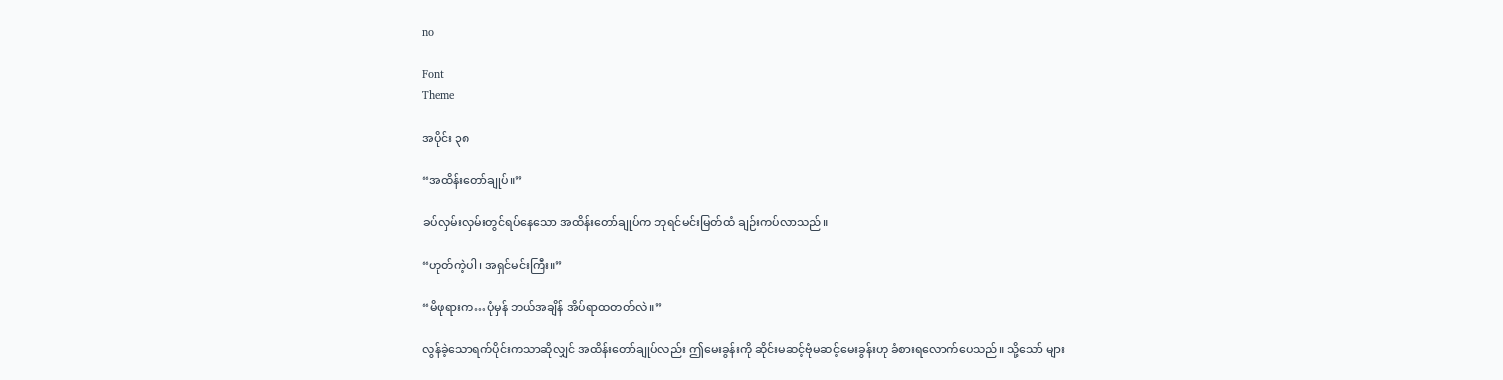no

Font
Theme

အပိုင်း ၃၈

“အထိန်းတော်ချုပ်။”

ခပ်လှမ်းလှမ်းတွင်ရပ်နေသော အထိန်းတော်ချုပ်က ဘုရင်မင်းမြတ်ထံ ချဉ်းကပ်လာသည်။

“ဟုတ်ကဲ့ပါ၊ အရှင်မင်းကြီး။”

“မိဖုရားက…ပုံမှန် ဘယ်အချိန် အိပ်ရာထတတ်လဲ။”

လွန်ခဲ့သောရက်ပိုင်းကသာဆိုလျှင် အထိန်းတော်ချုပ်လည်း ဤမေးခွန်းကို ဆိုင်းမဆင့်ဗုံမဆင့်မေးခွန်းဟု ခံစားရလောက်ပေသည်။ သို့သော် များ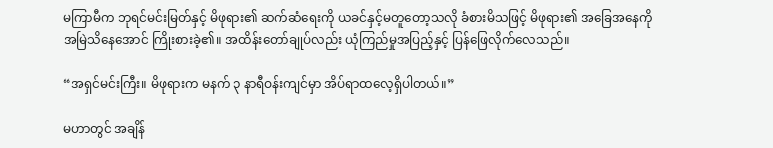မကြာမီက ဘုရင်မင်းမြတ်နှင့် မိဖုရား၏ ဆက်ဆံရေးကို ယခင်နှင့်မတူတော့သလို ခံစားမိသဖြင့် မိဖုရား၏ အခြေအနေကို အမြဲသိနေအောင် ကြိုးစားခဲ့၏။ အထိန်းတော်ချုပ်လည်း ယုံကြည်မှုအပြည့်နှင့် ပြန်ဖြေလိုက်လေသည်။

“အရှင်မင်းကြီး။ မိဖုရားက မနက် ၃ နာရီဝန်းကျင်မှာ အိပ်ရာထလေ့ရှိပါတယ်။”

မဟာတွင် အချိန်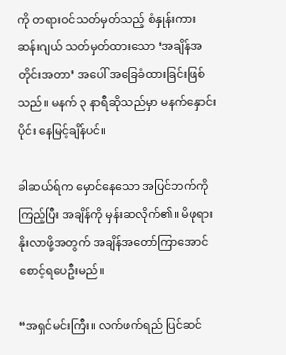ကို တရားဝင်သတ်မှတ်သည့် စံနှုန်းကား ဆန်းဂျယ် သတ်မှတ်ထားသော ‘အချိန်အတိုင်းအတာ’ အပေါ် အခြေခံထားခြင်းဖြစ်သည်။ မနက် ၃ နာရီဆိုသည်မှာ မနက်နှောင်းပိုင်း နေမြင့်ချိန်ပင်။

ခါဆယ်ရ်က မှောင်နေသော အပြင်ဘက်ကိုကြည့်ပြီး အချိန်ကို မှန်းဆလိုက်၏။ မိဖုရား နိုးလာဖို့အတွက် အချိန်အတော်ကြာအောင် စောင့်ရပေဦးမည်။

“အရှင်မင်းကြီး။ လက်ဖက်ရည် ပြင်ဆင်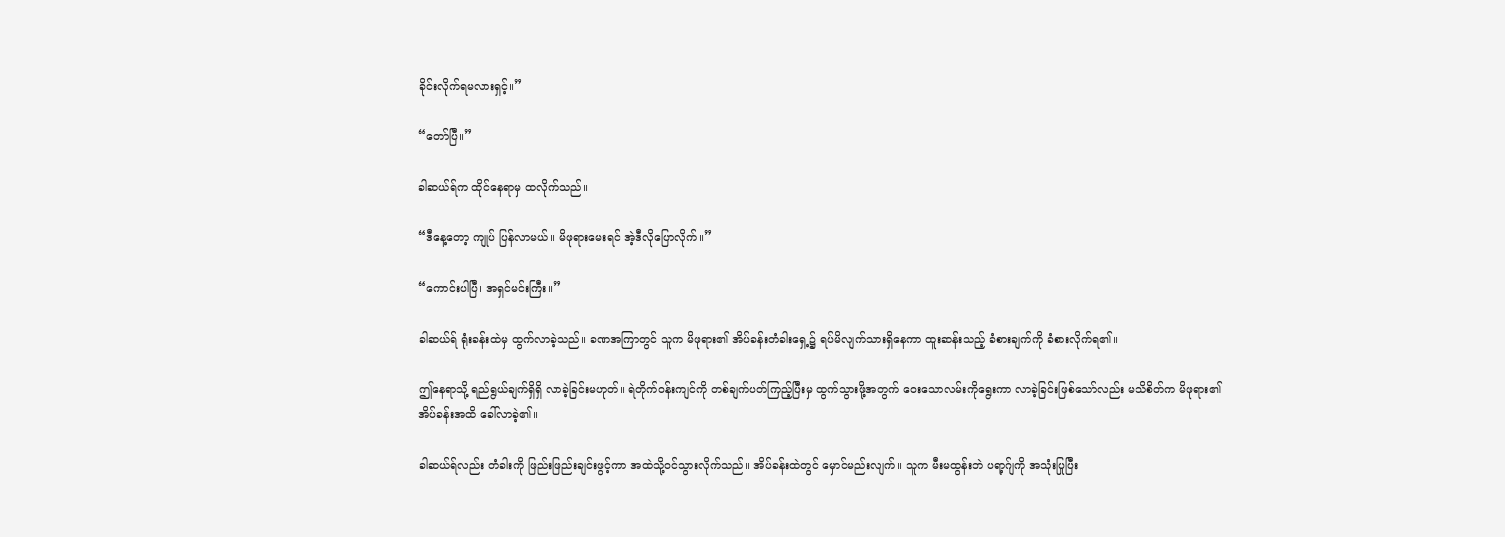ခိုင်းလိုက်ရမလားရှင့်။”

“တော်ပြီ။”

ခါဆယ်ရ်က ထိုင်နေရာမှ ထလိုက်သည်။

“ဒီနေ့တော့ ကျုပ် ပြန်လာမယ်။ မိဖုရားမေးရင် အဲ့ဒီလိုပြောလိုက်။”

“ကောင်းပါပြီ၊ အရှင်မင်းကြီး။”

ခါဆယ်ရ် ရုံးခန်းထဲမှ ထွက်လာခဲ့သည်။ ခဏအကြာတွင် သူက မိဖုရား၏ အိပ်ခန်းတံခါးရှေ့၌ ရပ်မိလျက်သားရှိနေကာ ထူးဆန်းသည့် ခံစားချက်ကို ခံစားလိုက်ရ၏။

ဤနေရာသို့ ရည်ရွယ်ချက်ရှိရှိ လာခဲ့ခြင်းမဟုတ်။ ရဲတိုက်ဝန်းကျင်ကို တစ်ချက်ပတ်ကြည့်ပြီးမှ ထွက်သွားဖို့အတွက် ဝေးသောလမ်းကိုရွေးကာ လာခဲ့ခြင်းဖြစ်သော်လည်း မသိစိတ်က မိဖုရား၏ အိပ်ခန်းအထိ ခေါ်လာခဲ့၏။

ခါဆယ်ရ်လည်း တံခါးကို ဖြည်းဖြည်းချင်းဖွင့်ကာ အထဲသို့ဝင်သွားလိုက်သည်။ အိပ်ခန်းထဲတွင် မှောင်မည်းလျက်။ သူက မီးမထွန်းဘဲ ပရာ့ဂ်ျကို အသုံးပြုပြီး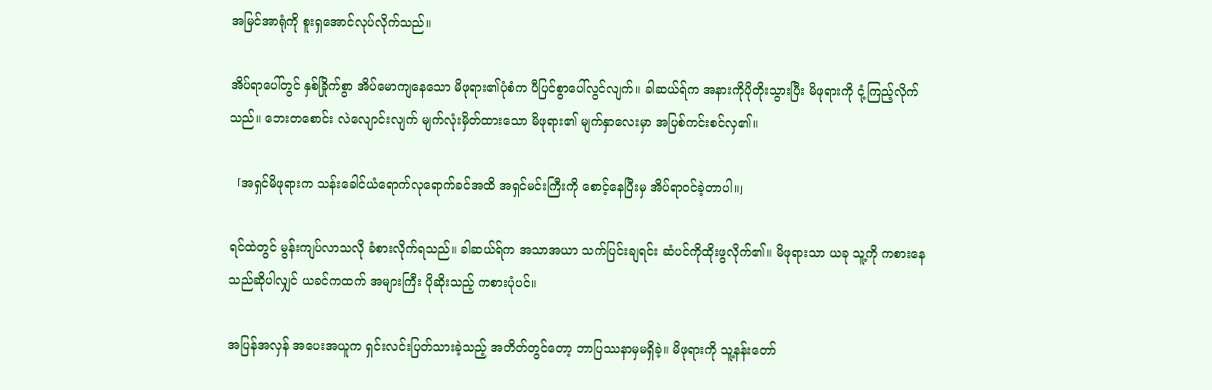အမြင်အာရုံကို စူးရှအောင်လုပ်လိုက်သည်။

အိပ်ရာပေါ်တွင် နှစ်ခြိုက်စွာ အိပ်မောကျနေသော မိဖုရား၏ပုံစံက ပီပြင်စွာပေါ်လွင်လျက်။ ခါဆယ်ရ်က အနားကိုပိုတိုးသွားပြီး မိဖုရားကို ငုံ့ကြည့်လိုက်သည်။ ဘေးတစောင်း လဲလျောင်းလျက် မျက်လုံးမှိတ်ထားသော မိဖုရား၏ မျက်နှာလေးမှာ အပြစ်ကင်းစင်လှ၏။

「အရှင်မိဖုရားက သန်းခေါင်ယံရောက်လုရောက်ခင်အထိ အရှင်မင်းကြီးကို စောင့်နေပြီးမှ အိပ်ရာဝင်ခဲ့တာပါ။」

ရင်ထဲတွင် မွန်းကျပ်လာသလို ခံစားလိုက်ရသည်။ ခါဆယ်ရ်က အသာအယာ သက်ပြင်းချရင်း ဆံပင်ကိုထိုးဖွလိုက်၏။ မိဖုရားသာ ယခု သူ့ကို ကစားနေသည်ဆိုပါလျှင် ယခင်ကထက် အများကြီး ပိုဆိုးသည့် ကစားပုံပင်။

အပြန်အလှန် အပေးအယူက ရှင်းလင်းပြတ်သားခဲ့သည့် အတိတ်တွင်တော့ ဘာပြဿနာမှမရှိခဲ့။ မိဖုရားကို သူ့နန်းတော်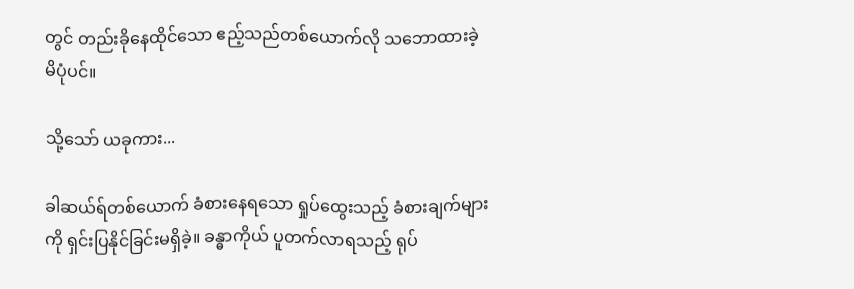တွင် တည်းခိုနေထိုင်သော ဧည့်သည်တစ်ယောက်လို သဘောထားခဲ့မိပုံပင်။

သို့သော် ယခုကား...

ခါဆယ်ရ်တစ်ယောက် ခံစားနေရသော ရှုပ်ထွေးသည့် ခံစားချက်များကို ရှင်းပြနိုင်ခြင်းမရှိခဲ့။ ခန္ဓာကိုယ် ပူတက်လာရသည့် ရုပ်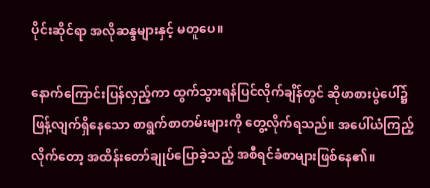ပိုင်းဆိုင်ရာ အလိုဆန္ဒများနှင့် မတူပေ။

နောက်ကြောင်းပြန်လှည့်ကာ ထွက်သွားရန်ပြင်လိုက်ချိန်တွင် ဆိုဖာစားပွဲပေါ်၌ ဖြန့်လျက်ရှိနေသော စာရွက်စာတမ်းများကို တွေ့လိုက်ရသည်။ အပေါ်ယံကြည့်လိုက်တော့ အထိန်းတော်ချုပ်ပြောခဲ့သည့် အစီရင်ခံစာများဖြစ်နေ၏။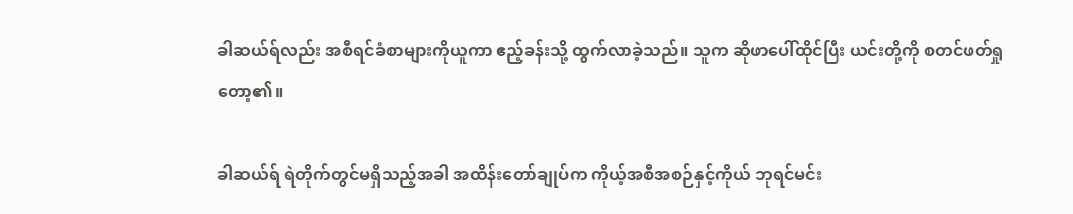ခါဆယ်ရ်လည်း အစီရင်ခံစာများကိုယူကာ ဧည့်ခန်းသို့ ထွက်လာခဲ့သည်။ သူက ဆိုဖာပေါ်ထိုင်ပြီး ယင်းတို့ကို စတင်ဖတ်ရှုတော့၏။

ခါဆယ်ရ် ရဲတိုက်တွင်မရှိသည့်အခါ အထိန်းတော်ချုပ်က ကိုယ့်အစီအစဉ်နှင့်ကိုယ် ဘုရင်မင်း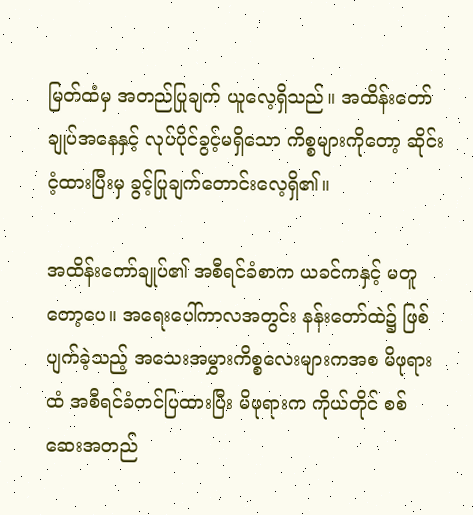မြတ်ထံမှ အတည်ပြုချက် ယူလေ့ရှိသည်။ အထိန်းတော်ချုပ်အနေနှင့် လုပ်ပိုင်ခွင့်မရှိသော ကိစ္စများကိုတော့ ဆိုင်းငံ့ထားပြီးမှ ခွင့်ပြုချက်တောင်းလေ့ရှိ၏။

အထိန်းတော်ချုပ်၏ အစီရင်ခံစာက ယခင်ကနှင့် မတူတော့ပေ။ အရေးပေါ်ကာလအတွင်း နန်းတော်ထဲ၌ ဖြစ်ပျက်ခဲ့သည့် အသေးအမွှားကိစ္စလေးများကအစ မိဖုရားထံ အစီရင်ခံတင်ပြထားပြီး မိဖုရားက ကိုယ်တိုင် စစ်ဆေးအတည်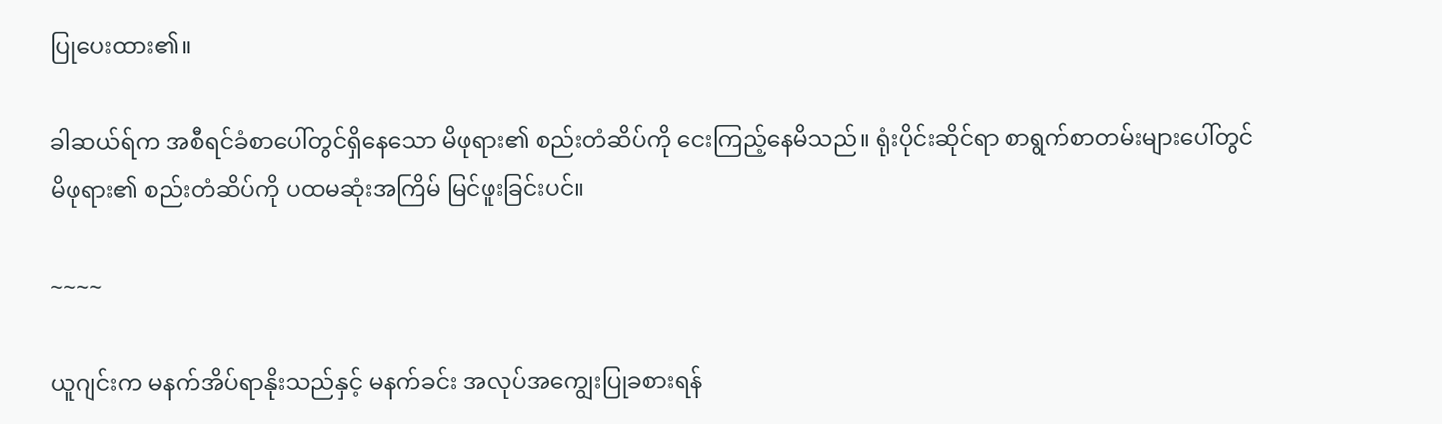ပြုပေးထား၏။

ခါဆယ်ရ်က အစီရင်ခံစာပေါ်တွင်ရှိနေသော မိဖုရား၏ စည်းတံဆိပ်ကို ငေးကြည့်နေမိသည်။ ရုံးပိုင်းဆိုင်ရာ စာရွက်စာတမ်းများပေါ်တွင် မိဖုရား၏ စည်းတံဆိပ်ကို ပထမဆုံးအကြိမ် မြင်ဖူးခြင်းပင်။

~~~~

ယူဂျင်းက မနက်အိပ်ရာနိုးသည်နှင့် မနက်ခင်း အလုပ်အကျွေးပြုခစားရန်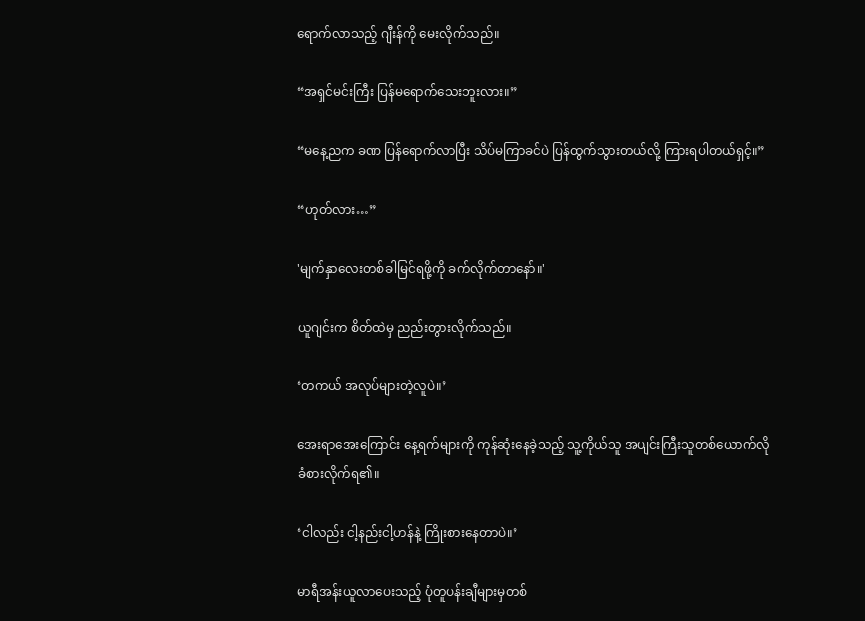ရောက်လာသည့် ဂျီးန်ကို မေးလိုက်သည်။

“အရှင်မင်းကြီး ပြန်မရောက်သေးဘူးလား။”

“မနေ့ညက ခဏ ပြန်ရောက်လာပြီး သိပ်မကြာခင်ပဲ ပြန်ထွက်သွားတယ်လို့ ကြားရပါတယ်ရှင့်။”

“ဟုတ်လား…”

'မျက်နှာလေးတစ်ခါမြင်ရဖို့ကို ခက်လိုက်တာနော်။'

ယူဂျင်းက စိတ်ထဲမှ ညည်းတွားလိုက်သည်။

‘တကယ် အလုပ်များတဲ့လူပဲ။’

အေးရာအေးကြောင်း နေ့ရက်များကို ကုန်ဆုံးနေခဲ့သည့် သူ့ကိုယ်သူ အပျင်းကြီးသူတစ်ယောက်လို ခံစားလိုက်ရ၏။

‘ငါလည်း ငါ့နည်းငါ့ဟန်နဲ့ ကြိုးစားနေတာပဲ။’

မာရီအန်းယူလာပေးသည့် ပုံတူပန်းချီများမှတစ်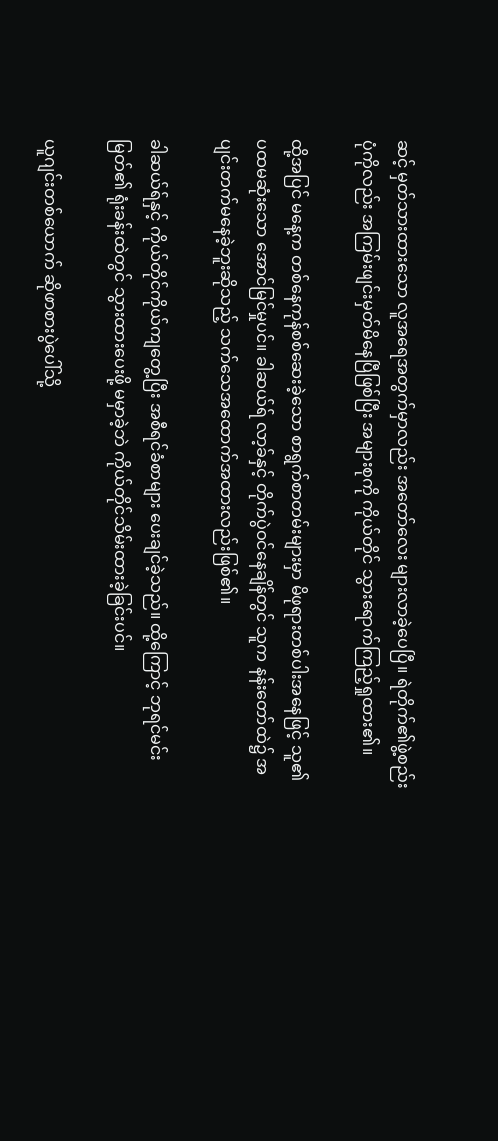ဆင့် မှတ်သားထားသော လူအရေအတွက်မှာလည်း အတော်လေး များလာခဲ့ပေပြီ။ ရဲတိုက်၏ဖွဲ့စည်းပုံကိုလည်း အကြမ်းဖျင်းမှတ်မိနေပြီဖြစ်ပြီး အများစုကို ကိုယ်တိုင် သွားရောက်ကြည့်ရှုထား၏။

ထို့အပြင် မနေ့က တစ်နေကုန်စစ်ဆေးခဲ့သော စာရွက်စာတမ်းများမှာ မိဖုရားတစ်ပါးအနေဖြင့် သူ၏ ပထမဆုံးသော အောင်မြင်မှုပင်။ ခါဆယ်ရ် လာ့ခ်နှင့် တိုက်ပွဲဝင်နေချိန်တွင် သူက နန်းတော်ထဲ၌ အပျင်းတက်မနေခဲ့ဘူးဆိုသည့် သက်သေအထောက်အထားလည်းဖြစ်၏။

ခါဆယ်ရ်နှင့် ကိုယ်တိုင်ကိုယ်ကျတွေ့ပြီး အစီရင်ခံစာများ ပေးချင်ခဲ့သည်။ ထို့ကြောင့် ဘုရင်မင်းမြတ်၏ ရုံးခန်းထဲတွင် သွားထားပေးဖို့ မမှာခဲ့ဘဲ ကိုယ်တိုင်သိမ်းထားခဲ့ခြင်းပင်။

ယူဂျင်းတစ်ယောက် ဆိုဖာစားပွဲပေါ်သို့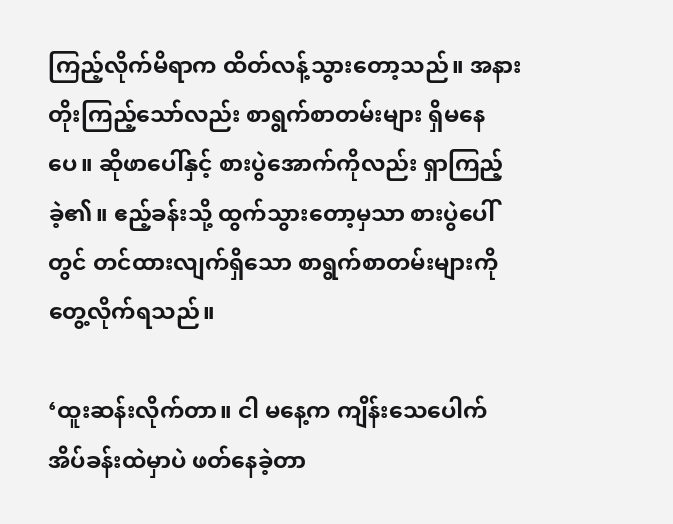ကြည့်လိုက်မိရာက ထိတ်လန့်သွားတော့သည်။ အနားတိုးကြည့်သော်လည်း စာရွက်စာတမ်းများ ရှိမနေပေ။ ဆိုဖာပေါ်နှင့် စားပွဲအောက်ကိုလည်း ရှာကြည့်ခဲ့၏။ ဧည့်ခန်းသို့ ထွက်သွားတော့မှသာ စားပွဲပေါ်တွင် တင်ထားလျက်ရှိသော စာရွက်စာတမ်းများကို တွေ့လိုက်ရသည်။

‘ထူးဆန်းလိုက်တာ။ ငါ မနေ့က ကျိန်းသေပေါက် အိပ်ခန်းထဲမှာပဲ ဖတ်နေခဲ့တာ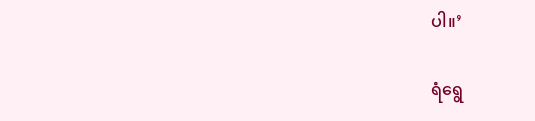ပါ။’

ရံရွေ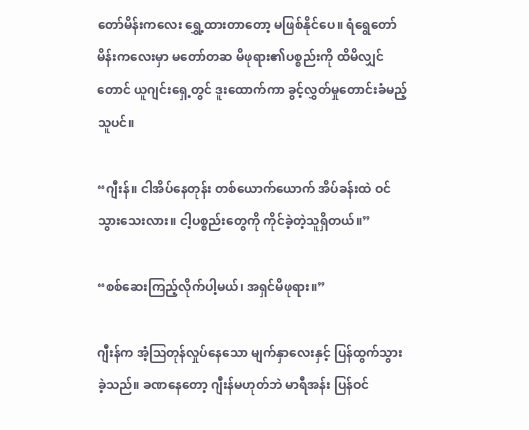တော်မိန်းကလေး ရွှေ့ထားတာတော့ မဖြစ်နိုင်ပေ။ ရံရွေတော်မိန်းကလေးမှာ မတော်တဆ မိဖုရား၏ပစ္စည်းကို ထိမိလျှင်တောင် ယူဂျင်းရှေ့တွင် ဒူးထောက်ကာ ခွင့်လွှတ်မှုတောင်းခံမည့်သူပင်။

“ဂျီးန်။ ငါအိပ်နေတုန်း တစ်ယောက်ယောက် အိပ်ခန်းထဲ ဝင်သွားသေးလား။ ငါ့ပစ္စည်းတွေကို ကိုင်ခဲ့တဲ့သူရှိတယ်။”

“စစ်ဆေးကြည့်လိုက်ပါ့မယ်၊ အရှင်မိဖုရား။”

ဂျီးန်က အံ့ဩတုန်လှုပ်နေသော မျက်နှာလေးနှင့် ပြန်ထွက်သွားခဲ့သည်။ ခဏနေတော့ ဂျီးန်မဟုတ်ဘဲ မာရီအန်း ပြန်ဝင်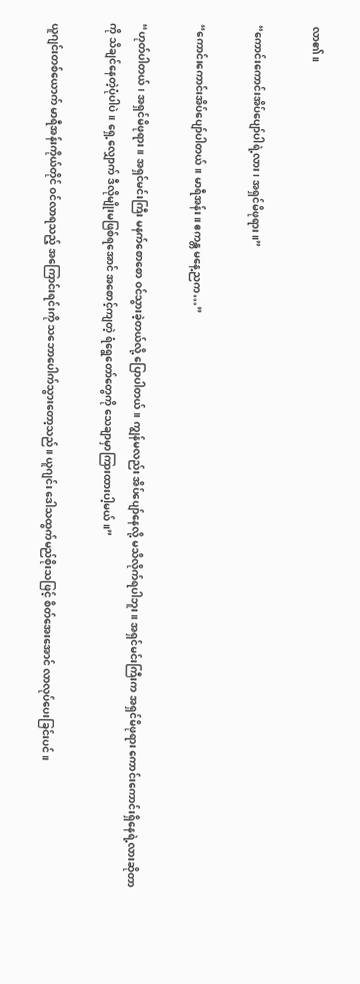လာ၏။

“ကောင်းကောင်းအိပ်ပျော်ပါရဲ့လား၊ အရှင်မိဖုရား။”

“ကောင်းကောင်းအိပ်ပျော်ပါတယ်။ မာရီအန်း။ ဧကန္တ မနေ့ညက…”

“ဟုတ်ပါတယ်၊ အရှင်မိဖုရား။ အရှင်မင်းကြီး မနက်စောစော ဝင်သွားခဲ့တယ်လို့ ပြောပါတယ်။ ကျွန်မလည်း အိပ်ပျော်နေလို့ မသိလိုက်ရပါဘူး။ အရှင်မင်းကြီးက အရှင်မိဖုရား ကောင်းကောင်းရှိနေရဲ့လားဆိုတာကို သိချင်နေတဲ့ပုံပါပဲ။ ရှေ့လျှောက် ဒီလိုမျိုးမဖြစ်ရအောင် အစောင့်ကျတဲ့ ရံရွေတော်တွေကို သေချာမှာကြားထားပါ့မယ်။”

ယူဂျင်းတစ်ယောက် မာရီအန်းကိုယ်တိုင် ဝင်လာရသည့် အကြောင်းရင်းကို သဘောပေါက်သွားတော့သည်။ ယူဂျင်း ဒေါသထွက်မည်စိုးသဖြင့် စိတ်အေးအောင် လာလုပ်ပေးခြင်းပင်။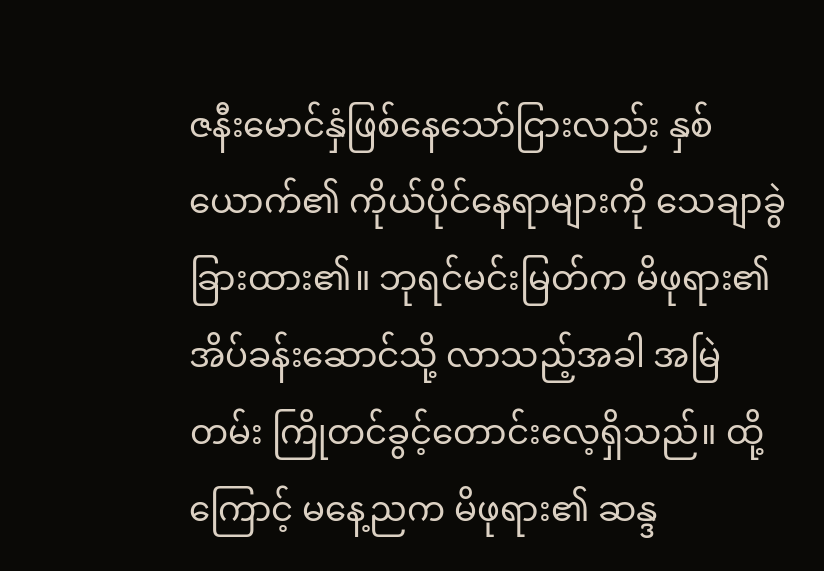ဇနီးမောင်နှံဖြစ်နေသော်ငြားလည်း နှစ်ယောက်၏ ကိုယ်ပိုင်နေရာများကို သေချာခွဲခြားထား၏။ ဘုရင်မင်းမြတ်က မိဖုရား၏ အိပ်ခန်းဆောင်သို့ လာသည့်အခါ အမြဲတမ်း ကြိုတင်ခွင့်တောင်းလေ့ရှိသည်။ ထို့ကြောင့် မနေ့ညက မိဖုရား၏ ဆန္ဒ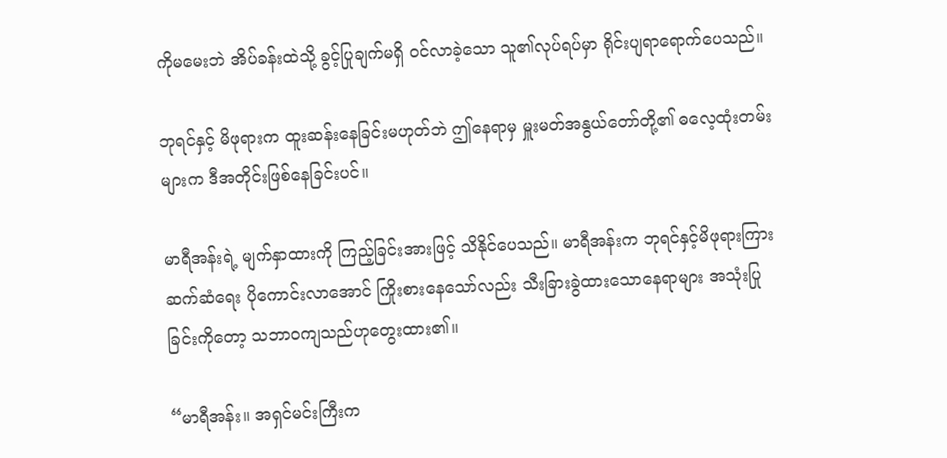ကိုမမေးဘဲ အိပ်ခန်းထဲသို့ ခွင့်ပြုချက်မရှိ ဝင်လာခဲ့သော သူ၏လုပ်ရပ်မှာ ရိုင်းပျရာရောက်ပေသည်။

ဘုရင်နှင့် မိဖုရားက ထူးဆန်းနေခြင်းမဟုတ်ဘဲ ဤနေရာမှ မှူးမတ်အနွယ်တော်တို့၏ ဓလေ့ထုံးတမ်းများက ဒီအတိုင်းဖြစ်နေခြင်းပင်။

မာရီအန်းရဲ့ မျက်နှာထားကို ကြည့်ခြင်းအားဖြင့် သိနိုင်ပေသည်။ မာရီအန်းက ဘုရင်နှင့်မိဖုရားကြား ဆက်ဆံရေး ပိုကောင်းလာအောင် ကြိုးစားနေသော်လည်း သီးခြားခွဲထားသောနေရာများ အသုံးပြုခြင်းကိုတော့ သဘာဝကျသည်ဟုတွေးထား၏။

“မာရီအန်း။ အရှင်မင်းကြီးက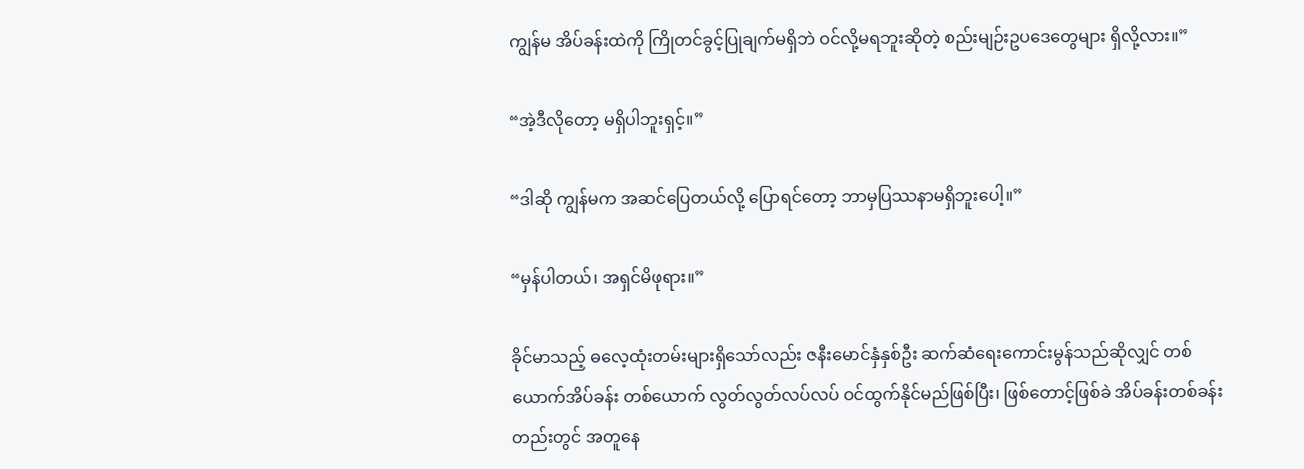ကျွန်မ အိပ်ခန်းထဲကို ကြိုတင်ခွင့်ပြုချက်မရှိဘဲ ဝင်လို့မရဘူးဆိုတဲ့ စည်းမျဉ်းဥပဒေတွေများ ရှိလို့လား။”

“အဲ့ဒီလိုတော့ မရှိပါဘူးရှင့်။”

“ဒါဆို ကျွန်မက အဆင်ပြေတယ်လို့ ပြောရင်တော့ ဘာမှပြဿနာမရှိဘူးပေါ့။”

“မှန်ပါတယ်၊ အရှင်မိဖုရား။”

ခိုင်မာသည့် ဓလေ့ထုံးတမ်းများရှိသော်လည်း ဇနီးမောင်နှံနှစ်ဦး ဆက်ဆံရေးကောင်းမွန်သည်ဆိုလျှင် တစ်ယောက်အိပ်ခန်း တစ်ယောက် လွတ်လွတ်လပ်လပ် ဝင်ထွက်နိုင်မည်ဖြစ်ပြီး၊ ဖြစ်တောင့်ဖြစ်ခဲ အိပ်ခန်းတစ်ခန်းတည်းတွင် အတူနေ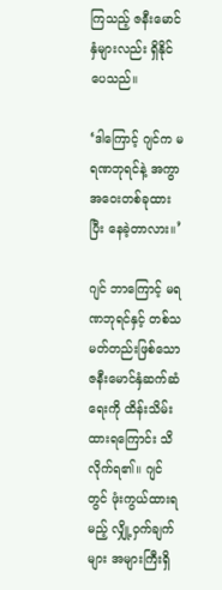ကြသည့် ဇနီးမောင်နှံများလည်း ရှိနိုင်ပေသည်။

‘ဒါကြောင့် ဂျင်က မရဏဘုရင်နဲ့ အကွာအဝေးတစ်ခုထားပြီး နေခဲ့တာလား။’

ဂျင် ဘာကြောင့် မရဏဘုရင်နှင့် တစ်သမတ်တည်းဖြစ်သော ဇနီးမောင်နှံဆက်ဆံရေးကို ထိန်းသိမ်းထားရကြောင်း သိလိုက်ရ၏။ ဂျင်တွင် ဖုံးကွယ်ထားရမည့် လျှို့ဝှက်ချက်များ အများကြီးရှိ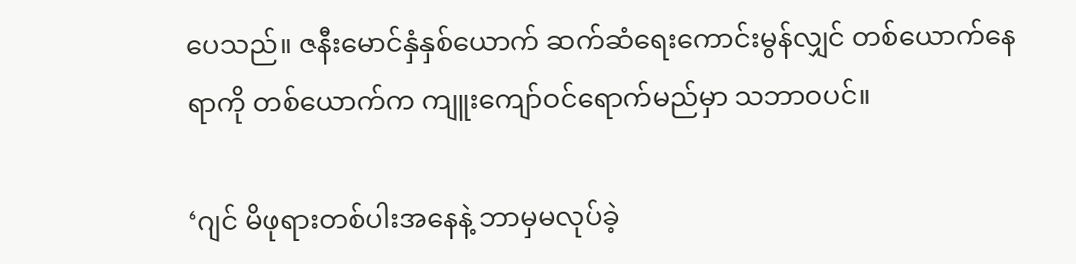ပေသည်။ ဇနီးမောင်နှံနှစ်ယောက် ဆက်ဆံရေးကောင်းမွန်လျှင် တစ်ယောက်နေရာကို တစ်ယောက်က ကျူးကျော်ဝင်ရောက်မည်မှာ သဘာဝပင်။

‘ဂျင် မိဖုရားတစ်ပါးအနေနဲ့ ဘာမှမလုပ်ခဲ့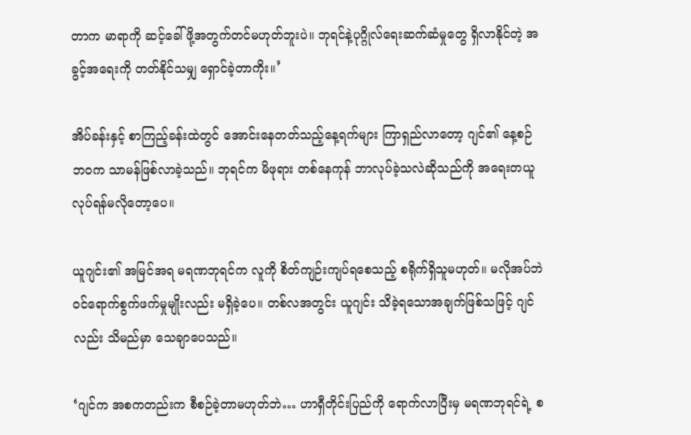တာက မာရာကို ဆင့်ခေါ်ဖို့အတွက်တင်မဟုတ်ဘူးပဲ။ ဘုရင်နဲ့ပုဂ္ဂိုလ်ရေးဆက်ဆံမှုတွေ ရှိလာနိုင်တဲ့ အခွင့်အရေးကို တတ်နိုင်သမျှ ရှောင်ခဲ့တာကိုး။’

အိပ်ခန်းနှင့် စာကြည့်ခန်းထဲတွင် အောင်းနေတတ်သည့်နေ့ရက်များ ကြာရှည်လာတော့ ဂျင်၏ နေ့စဉ်ဘဝက သာမန်ဖြစ်လာခဲ့သည်။ ဘုရင်က မိဖုရား တစ်နေကုန် ဘာလုပ်ခဲ့သလဲဆိုသည်ကို အရေးတယူလုပ်ရန်မလိုတော့ပေ။

ယူဂျင်း၏ အမြင်အရ မရဏဘုရင်က လူကို စိတ်ကျဉ်းကျပ်ရစေသည့် စရိုက်ရှိသူမဟုတ်။ မလိုအပ်ဘဲ ဝင်ရောက်စွက်ဖက်မှုမျိုးလည်း မရှိခဲ့ပေ။ တစ်လအတွင်း ယူဂျင်း သိခဲ့ရသောအချက်ဖြစ်သဖြင့် ဂျင်လည်း သိမည်မှာ သေချာပေသည်။

‘ဂျင်က အစကတည်းက စီစဉ်ခဲ့တာမဟုတ်ဘဲ… ဟာရှီတိုင်းပြည်ကို ရောက်လာပြီးမှ မရဏဘုရင်ရဲ့ စ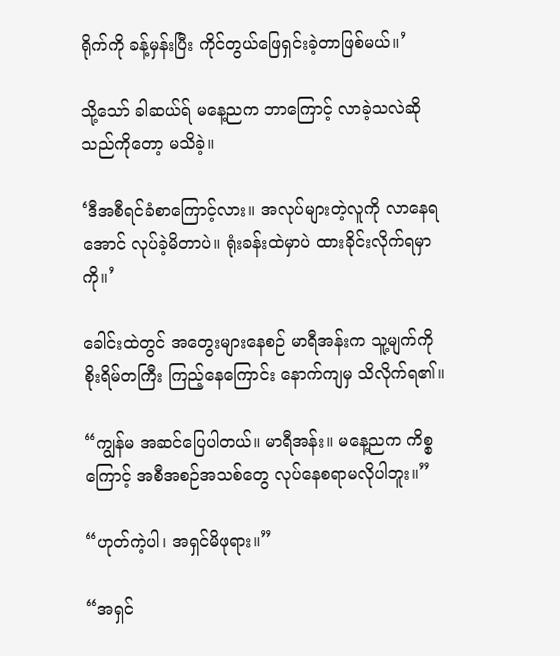ရိုက်ကို ခန့်မှန်းပြီး ကိုင်တွယ်ဖြေရှင်းခဲ့တာဖြစ်မယ်။’

သို့သော် ခါဆယ်ရ် မနေ့ညက ဘာကြောင့် လာခဲ့သလဲဆိုသည်ကိုတော့ မသိခဲ့။

‘ဒီအစီရင်ခံစာကြောင့်လား။ အလုပ်များတဲ့လူကို လာနေရအောင် လုပ်ခဲ့မိတာပဲ။ ရုံးခန်းထဲမှာပဲ ထားခိုင်းလိုက်ရမှာကို။’

ခေါင်းထဲတွင် အတွေးများနေစဉ် မာရီအန်းက သူ့မျက်ကို စိုးရိမ်တကြီး ကြည့်နေကြောင်း နောက်ကျမှ သိလိုက်ရ၏။

“ကျွန်မ အဆင်ပြေပါတယ်။ မာရီအန်း။ မနေ့ညက ကိစ္စကြောင့် အစီအစဉ်အသစ်တွေ လုပ်နေစရာမလိုပါဘူး။”

“ဟုတ်ကဲ့ပါ၊ အရှင်မိဖုရား။”

“အရှင်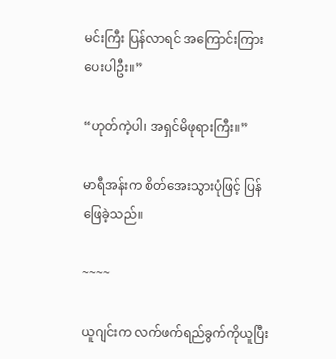မင်းကြီး ပြန်လာရင် အကြောင်းကြားပေးပါဦး။”

“ဟုတ်ကဲ့ပါ၊ အရှင်မိဖုရားကြီး။”

မာရီအန်းက စိတ်အေးသွားပုံဖြင့် ပြန်ဖြေခဲ့သည်။

~~~~

ယူဂျင်းက လက်ဖက်ရည်ခွက်ကိုယူပြီး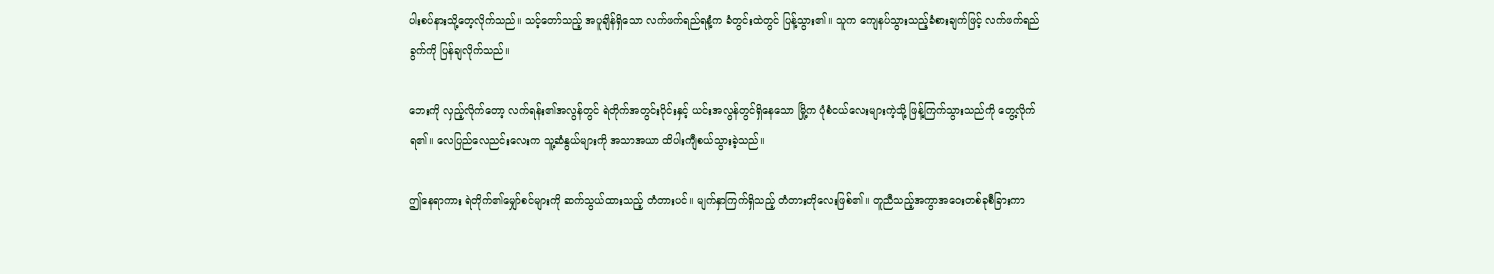ပါးစပ်နားသို့တေ့လိုက်သည်။ သင့်တော်သည့် အပူချိန်ရှိသော လက်ဖက်ရည်ရနံ့က ခံတွင်းထဲတွင် ပြန့်သွား၏။ သူက ကျေနပ်သွားသည့်ခံစားချက်ဖြင့် လက်ဖက်ရည်ခွက်ကို ပြန်ချလိုက်သည်။

ဘေးကို လှည့်လိုက်တော့ လက်ရန်း၏အလွန်တွင် ရဲတိုက်အတွင်းပိုင်းနှင့် ယင်းအလွန်တွင်ရှိနေသော မြို့က ပုံစံငယ်လေးများကဲ့သို့ ဖြန့်ကြက်သွားသည်ကို တွေ့လိုက်ရ၏။ လေပြည်လေညင်းလေးက သူ့ဆံနွယ်များကို အသာအယာ ထိပါးကျီစယ်သွားခဲ့သည်။

ဤနေရာကား ရဲတိုက်၏မျှော်စင်များကို ဆက်သွယ်ထားသည့် တံတားပင်။ မျက်နှာကြက်ရှိသည့် တံတားတိုလေးဖြစ်၏။ တူညီသည့်အကွာအဝေးတစ်ခုစီခြားကာ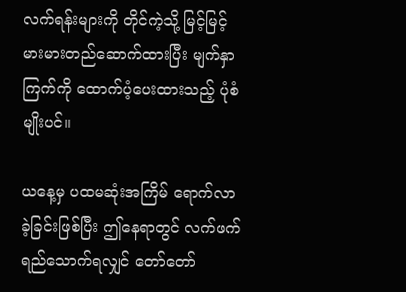လက်ရန်းများကို တိုင်ကဲ့သို့ မြင့်မြင့်မားမားတည်ဆောက်ထားပြီး မျက်နှာကြက်ကို ထောက်ပံ့ပေးထားသည့် ပုံစံမျိုးပင်။

ယနေ့မှ ပထမဆုံးအကြိမ် ရောက်လာခဲ့ခြင်းဖြစ်ပြီး ဤနေရာတွင် လက်ဖက်ရည်သောက်ရလျှင် တော်တော်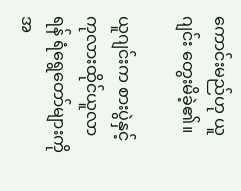ကောင်းမည်ဟု ယူဂျင်း တွေးမိခဲ့၏။

ယူဂျင်းက စားပွဲနှင့် ကုလားထိုင်ယူလာရန် ရံရွေတော်များကို အ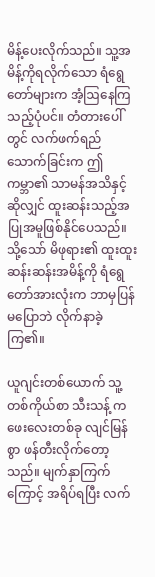မိန့်ပေးလိုက်သည်။ သူ့အမိန့်ကိုရလိုက်သော ရံရွေတော်များက အံ့ဩနေကြသည့်ပုံပင်။ တံတားပေါ်တွင် လက်ဖက်ရည်သောက်ခြင်းက ဤကမ္ဘာ၏ သာမန်အသိနှင့်ဆိုလျှင် ထူးဆန်းသည့်အပြုအမူဖြစ်နိုင်ပေသည်။ သို့သော် မိဖုရား၏ ထူးထူးဆန်းဆန်းအမိန့်ကို ရံရွေတော်အားလုံးက ဘာမှပြန်မပြောဘဲ လိုက်နာခဲ့ကြ၏။

ယူဂျင်းတစ်ယောက် သူ့တစ်ကိုယ်စာ သီးသန့် ကဖေးလေးတစ်ခု လျင်မြန်စွာ ဖန်တီးလိုက်တော့သည်။ မျက်နှာကြက်ကြောင့် အရိပ်ရပြီး လက်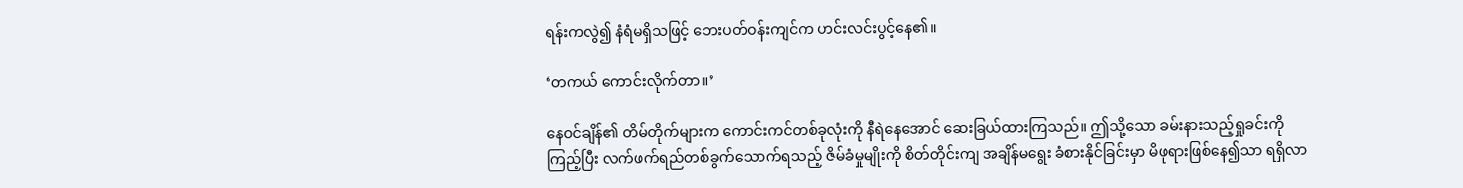ရန်းကလွဲ၍ နံရံမရှိသဖြင့် ဘေးပတ်ဝန်းကျင်က ဟင်းလင်းပွင့်နေ၏။

‘တကယ် ကောင်းလိုက်တာ။’

နေဝင်ချိန်၏ တိမ်တိုက်များက ကောင်းကင်တစ်ခုလုံးကို နီရဲနေအောင် ဆေးခြယ်ထားကြသည်။ ဤသို့သော ခမ်းနားသည့်ရှုခင်းကိုကြည့်ပြီး လက်ဖက်ရည်တစ်ခွက်သောက်ရသည့် ဇိမ်ခံမှုမျိုးကို စိတ်တိုင်းကျ အချိန်မရွေး ခံစားနိုင်ခြင်းမှာ မိဖုရားဖြစ်နေ၍သာ ရရှိလာ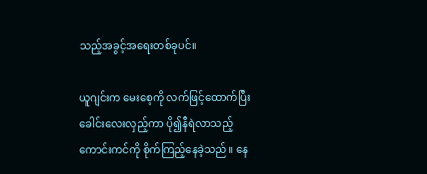သည့်အခွင့်အရေးတစ်ခုပင်။

ယူဂျင်းက မေးစေ့ကို လက်ဖြင့်ထောက်ပြီး ခေါင်းလေးလှည့်ကာ ပို၍နီရဲလာသည့် ကောင်းကင်ကို စိုက်ကြည့်နေခဲ့သည်။ နေ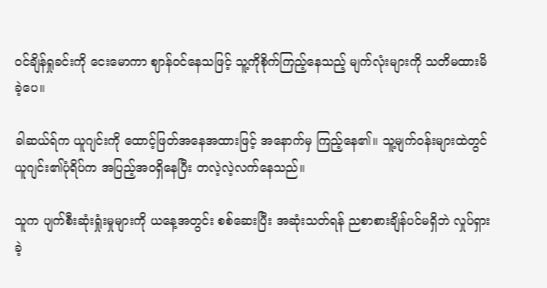ဝင်ချိန်ရှုခင်းကို ငေးမောကာ ဈာန်ဝင်နေသဖြင့် သူ့ကိုစိုက်ကြည့်နေသည့် မျက်လုံးများကို သတိမထားမိခဲ့ပေ။

ခါဆယ်ရ်က ယူဂျင်းကို ထောင့်ဖြတ်အနေအထားဖြင့် အနောက်မှ ကြည့်နေ၏။ သူ့မျက်ဝန်းများထဲတွင် ယူဂျင်း၏ပုံရိပ်က အပြည့်အဝရှိနေပြီး တလဲ့လဲ့လက်နေသည်။

သူက ပျက်စီးဆုံးရှုံးမှုများကို ယနေ့အတွင်း စစ်ဆေးပြီး အဆုံးသတ်ရန် ညစာစားချိန်ပင်မရှိဘဲ လှုပ်ရှားခဲ့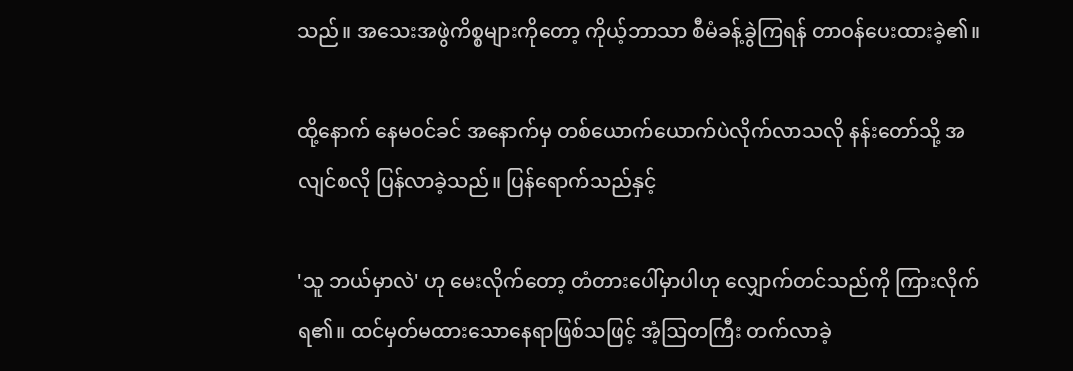သည်။ အသေးအဖွဲကိစ္စများကိုတော့ ကိုယ့်ဘာသာ စီမံခန့်ခွဲကြရန် တာဝန်ပေးထားခဲ့၏။

ထို့နောက် နေမဝင်ခင် အနောက်မှ တစ်ယောက်ယောက်ပဲလိုက်လာသလို နန်းတော်သို့ အလျင်စလို ပြန်လာခဲ့သည်။ ပြန်ရောက်သည်နှင့်

'သူ ဘယ်မှာလဲ' ဟု မေးလိုက်တော့ တံတားပေါ်မှာပါဟု လျှောက်တင်သည်ကို ကြားလိုက်ရ၏။ ထင်မှတ်မထားသောနေရာဖြစ်သဖြင့် အံ့ဩတကြီး တက်လာခဲ့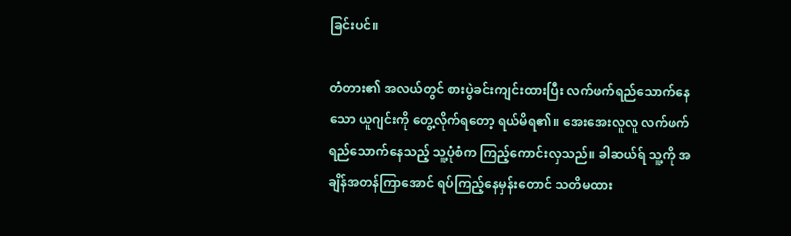ခြင်းပင်။

တံတား၏ အလယ်တွင် စားပွဲခင်းကျင်းထားပြီး လက်ဖက်ရည်သောက်နေသော ယူဂျင်းကို တွေ့လိုက်ရတော့ ရယ်မိရ၏။ အေးအေးလူလူ လက်ဖက်ရည်သောက်နေသည့် သူ့ပုံစံက ကြည့်ကောင်းလှသည်။ ခါဆယ်ရ် သူ့ကို အချိန်အတန်ကြာအောင် ရပ်ကြည့်နေမှန်းတောင် သတိမထား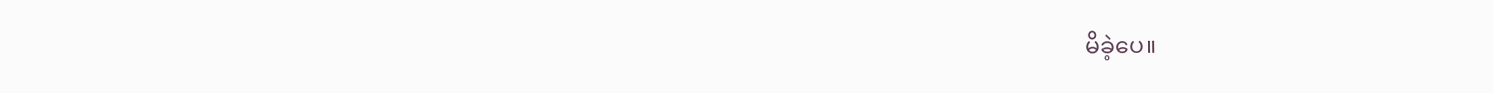မိခဲ့ပေ။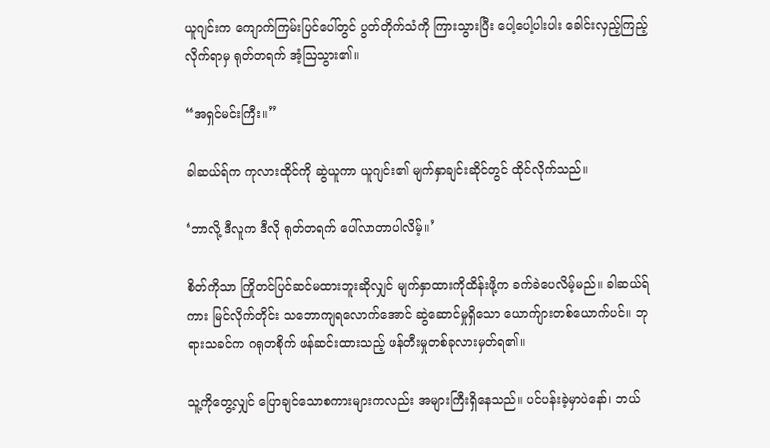ယူဂျင်းက ကျောက်ကြမ်းပြင်ပေါ်တွင် ပွတ်တိုက်သံကို ကြားသွားပြီး ပေါ့ပေါ့ပါးပါး ခေါင်းလှည့်ကြည့်လိုက်ရာမှ ရုတ်တရက် အံ့ဩသွား၏။

“အရှင်မင်းကြီး။”

ခါဆယ်ရ်က ကုလားထိုင်ကို ဆွဲယူကာ ယူဂျင်း၏ မျက်နှာချင်းဆိုင်တွင် ထိုင်လိုက်သည်။

‘ဘာလို့ ဒီလူက ဒီလို ရုတ်တရက် ပေါ်လာတာပါလိမ့်။’

စိတ်ကိုသာ ကြိုတင်ပြင်ဆင်မထားဘူးဆိုလျှင် မျက်နှာထားကိုထိန်းဖို့က ခက်ခဲပေလိမ့်မည်။ ခါဆယ်ရ်ကား မြင်လိုက်တိုင်း သဘောကျရလောက်အောင် ဆွဲဆောင်မှုရှိသော ယောက်ျားတစ်ယောက်ပင်။ ဘုရားသခင်က ဂရုတစိုက် ဖန်ဆင်းထားသည့် ဖန်တီးမှုတစ်ခုလားမှတ်ရ၏။

သူ့ကိုတွေ့လျှင် ပြောချင်သောစကားများကလည်း အများကြီးရှိနေသည်။ ပင်ပန်းခဲ့မှာပဲနော်၊ ဘယ်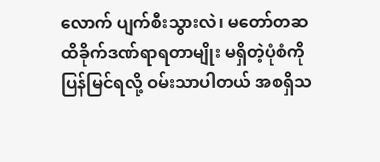လောက် ပျက်စီးသွားလဲ၊ မတော်တဆ ထိခိုက်ဒဏ်ရာရတာမျိုး မရှိတဲ့ပုံစံကို ပြန်မြင်ရလို့ ဝမ်းသာပါတယ် အစရှိသ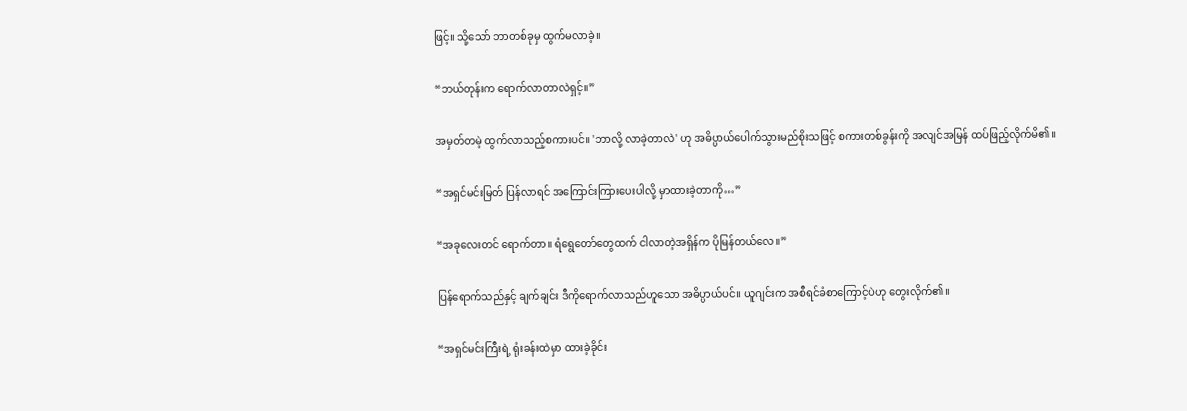ဖြင့်။ သို့သော် ဘာတစ်ခုမှ ထွက်မလာခဲ့။

“ဘယ်တုန်းက ရောက်လာတာလဲရှင့်။”

အမှတ်တမဲ့ ထွက်လာသည့်စကားပင်။ 'ဘာလို့ လာခဲ့တာလဲ' ဟု အဓိပ္ပာယ်ပေါက်သွားမည်စိုးသဖြင့် စကားတစ်ခွန်းကို အလျင်အမြန် ထပ်ဖြည့်လိုက်မိ၏။

“အရှင်မင်းမြတ် ပြန်လာရင် အကြောင်းကြားပေးပါလို့ မှာထားခဲ့တာကို…”

“အခုလေးတင် ရောက်တာ။ ရံရွေတော်တွေထက် ငါလာတဲ့အရှိန်က ပိုမြန်တယ်လေ။”

ပြန်ရောက်သည်နှင့် ချက်ချင်း ဒီကိုရောက်လာသည်ဟူသော အဓိပ္ပာယ်ပင်။ ယူဂျင်းက အစီရင်ခံစာကြောင့်ပဲဟု တွေးလိုက်၏။

“အရှင်မင်းကြီးရဲ့ ရုံးခန်းထဲမှာ ထားခဲ့ခိုင်း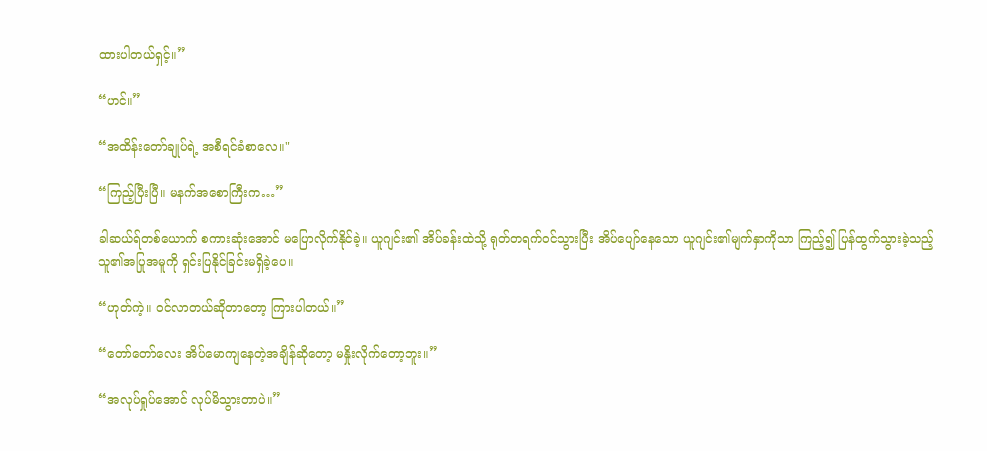ထားပါတယ်ရှင့်။”

“ဟင်။”

“အထိန်းတော်ချုပ်ရဲ့ အစီရင်ခံစာလေ။"

“ကြည့်ပြီးပြီ။ မနက်အစောကြီးက…”

ခါဆယ်ရ်တစ်ယောက် စကားဆုံးအောင် မပြောလိုက်နိုင်ခဲ့။ ယူဂျင်း၏ အိပ်ခန်းထဲသို့ ရုတ်တရက်ဝင်သွားပြီး အိပ်ပျော်နေသော ယူဂျင်း၏မျက်နှာကိုသာ ကြည့်၍ ပြန်ထွက်သွားခဲ့သည့် သူ၏အပြုအမူကို ရှင်းပြနိုင်ခြင်းမရှိခဲ့ပေ။

“ဟုတ်ကဲ့။ ဝင်လာတယ်ဆိုတာတော့ ကြားပါတယ်။”

“တော်တော်လေး အိပ်မောကျနေတဲ့အချိန်ဆိုတော့ မနှိုးလိုက်တော့ဘူး။”

“အလုပ်ရှုပ်အောင် လုပ်မိသွားတာပဲ။”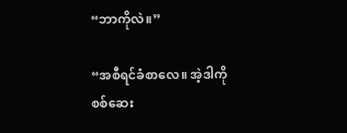“ဘာကိုလဲ။”

“အစီရင်ခံစာလေ။ အဲ့ဒါကို စစ်ဆေး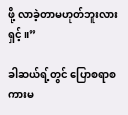ဖို့ လာခဲ့တာမဟုတ်ဘူးလားရှင့်။”

ခါဆယ်ရ့်တွင် ပြောစရာစကားမ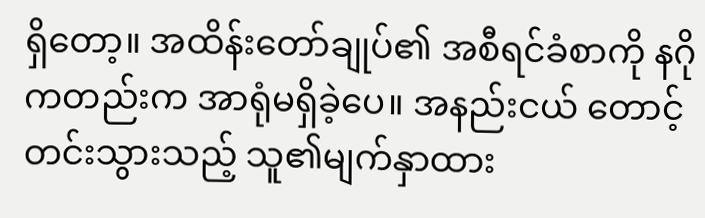ရှိတော့။ အထိန်းတော်ချုပ်၏ အစီရင်ခံစာကို နဂိုကတည်းက အာရုံမရှိခဲ့ပေ။ အနည်းငယ် တောင့်တင်းသွားသည့် သူ၏မျက်နှာထား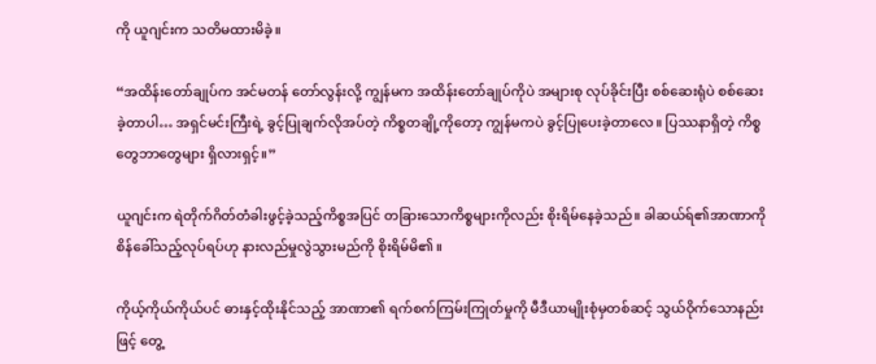ကို ယူဂျင်းက သတိမထားမိခဲ့။

“အထိန်းတော်ချုပ်က အင်မတန် တော်လွန်းလို့ ကျွန်မက အထိန်းတော်ချုပ်ကိုပဲ အများစု လုပ်ခိုင်းပြီး စစ်ဆေးရုံပဲ စစ်ဆေးခဲ့တာပါ… အရှင်မင်းကြီးရဲ့ ခွင့်ပြုချက်လိုအပ်တဲ့ ကိစ္စတချို့ကိုတော့ ကျွန်မကပဲ ခွင့်ပြုပေးခဲ့တာလေ။ ပြဿနာရှိတဲ့ ကိစ္စတွေဘာတွေများ ရှိလားရှင့်။”

ယူဂျင်းက ရဲတိုက်ဂိတ်တံခါးဖွင့်ခဲ့သည့်ကိစ္စအပြင် တခြားသောကိစ္စများကိုလည်း စိုးရိမ်နေခဲ့သည်။ ခါဆယ်ရ်၏အာဏာကို စိန်ခေါ်သည့်လုပ်ရပ်ဟု နားလည်မှုလွဲသွားမည်ကို စိုးရိမ်မိ၏။

ကိုယ့်ကိုယ်ကိုယ်ပင် ဓားနှင့်ထိုးနိုင်သည့် အာဏာ၏ ရက်စက်ကြမ်းကြုတ်မှုကို မီဒီယာမျိုးစုံမှတစ်ဆင့် သွယ်ဝိုက်သောနည်းဖြင့် တွေ့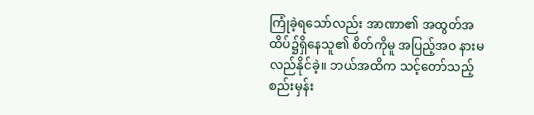ကြုံခဲ့ရသော်လည်း အာဏာ၏ အထွတ်အထိပ်၌ရှိနေသူ၏ စိတ်ကိုမူ အပြည့်အဝ နားမလည်နိုင်ခဲ့။ ဘယ်အထိက သင့်တော်သည့်စည်းမှန်း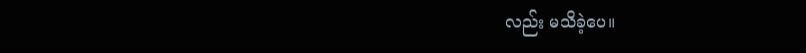လည်း မသိခဲ့ပေ။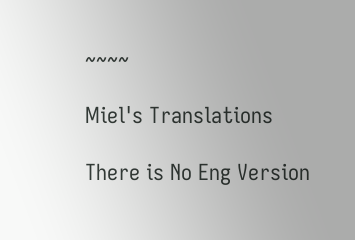~~~~

Miel's Translations

There is No Eng Version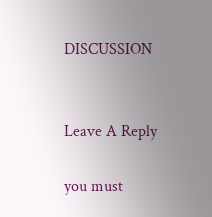DISCUSSION


Leave A Reply

you must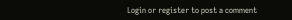Login or register to post a comment